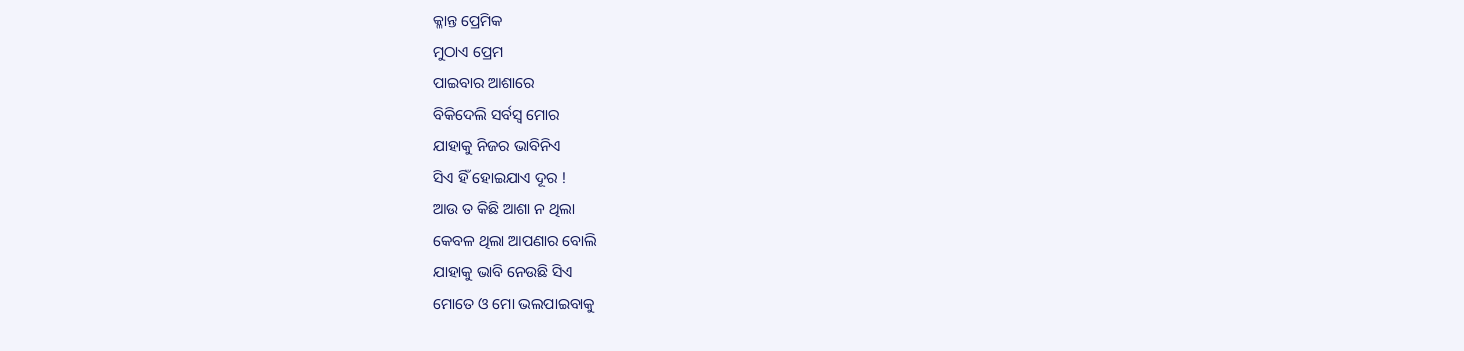କ୍ଳାନ୍ତ ପ୍ରେମିକ
ମୁଠାଏ ପ୍ରେମ
ପାଇବାର ଆଶାରେ
ବିକିଦେଲି ସର୍ବସ୍ବ ମୋର
ଯାହାକୁ ନିଜର ଭାବିନିଏ
ସିଏ ହିଁ ହୋଇଯାଏ ଦୂର !
ଆଉ ତ କିଛି ଆଶା ନ ଥିଲା
କେବଳ ଥିଲା ଆପଣାର ବୋଲି
ଯାହାକୁ ଭାବି ନେଉଛି ସିଏ
ମୋତେ ଓ ମୋ ଭଲପାଇବାକୁ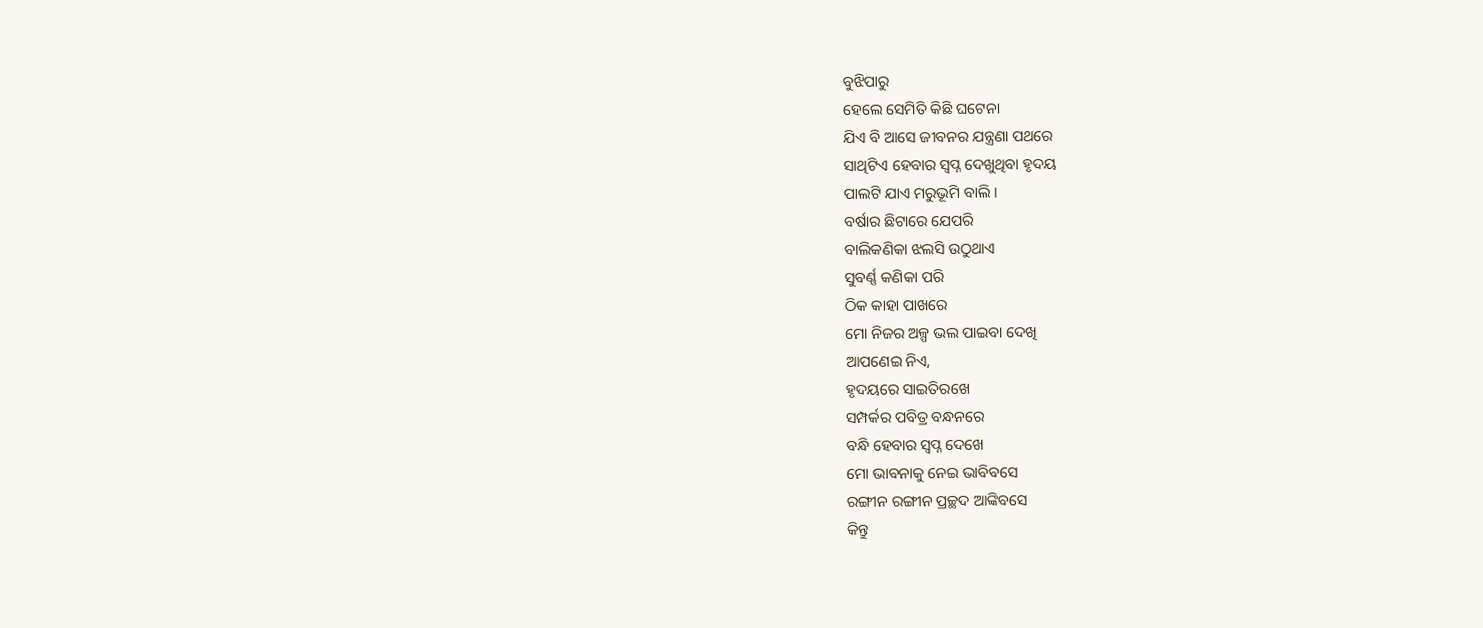ବୁଝିପାରୁ
ହେଲେ ସେମିତି କିଛି ଘଟେନା
ଯିଏ ବି ଆସେ ଜୀବନର ଯନ୍ତ୍ରଣା ପଥରେ
ସାଥିଟିଏ ହେବାର ସ୍ୱପ୍ନ ଦେଖୁଥିବା ହୃଦୟ
ପାଲଟି ଯାଏ ମରୁଭୂମି ବାଲି ।
ବର୍ଷାର ଛିଟାରେ ଯେପରି
ବାଲିକଣିକା ଝଲସି ଉଠୁଥାଏ
ସୁବର୍ଣ୍ଣ କଣିକା ପରି
ଠିକ କାହା ପାଖରେ
ମୋ ନିଜର ଅଳ୍ପ ଭଲ ପାଇବା ଦେଖି
ଆପଣେଇ ନିଏ,
ହୃଦୟରେ ସାଇତିରଖେ
ସମ୍ପର୍କର ପବିତ୍ର ବନ୍ଧନରେ
ବନ୍ଧି ହେବାର ସ୍ୱପ୍ନ ଦେଖେ
ମୋ ଭାବନାକୁ ନେଇ ଭାବିବସେ
ରଙ୍ଗୀନ ରଙ୍ଗୀନ ପ୍ରଚ୍ଛଦ ଆଙ୍କିବସେ
କିନ୍ତୁ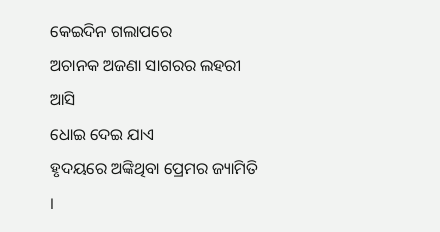କେଇଦିନ ଗଲାପରେ
ଅଚାନକ ଅଜଣା ସାଗରର ଲହରୀ ଆସି
ଧୋଇ ଦେଇ ଯାଏ
ହୃଦୟରେ ଅଙ୍କିଥିବା ପ୍ରେମର ଜ୍ୟାମିତି ।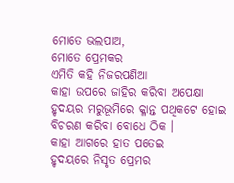ମୋତେ ଭଲପାଅ,
ମୋତେ ପ୍ରେମକର
ଏମିତି କହି ନିଜରପଣିଆ
କାହା ଉପରେ ଜାହିର କରିବା ଅପେକ୍ଷା
ହୃଦୟର ମରୁଭୂମିରେ କ୍ଳାନ୍ତ ପଥିକଟେ ହୋଇ
ବିଚରଣ କରିବା ବୋଧେ ଠିକ ।
କାହା ଆଗରେ ହାତ ପତେଇ
ହୃଦୟରେ ନିସୃତ ପ୍ରେମର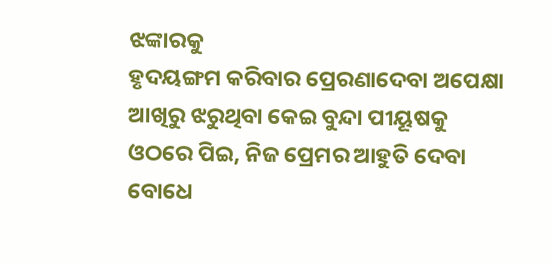ଝଙ୍କାରକୁ
ହୃଦୟଙ୍ଗମ କରିବାର ପ୍ରେରଣାଦେବା ଅପେକ୍ଷା
ଆଖିରୁ ଝରୁଥିବା କେଇ ବୁନ୍ଦା ପୀୟୂଷକୁ
ଓଠରେ ପିଇ, ନିଜ ପ୍ରେମର ଆହୁତି ଦେବା
ବୋଧେ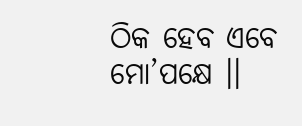ଠିକ ହେବ ଏବେ ମୋ’ପକ୍ଷେ ।।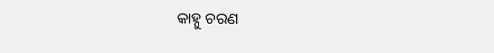କାହ୍ନୁ ଚରଣ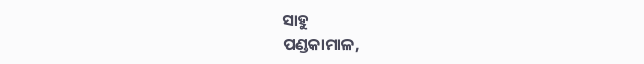ସାହୁ
ପଣ୍ଡକାମାଳ,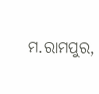ମ.ରାମପୁର,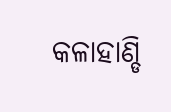କଳାହାଣ୍ଡି